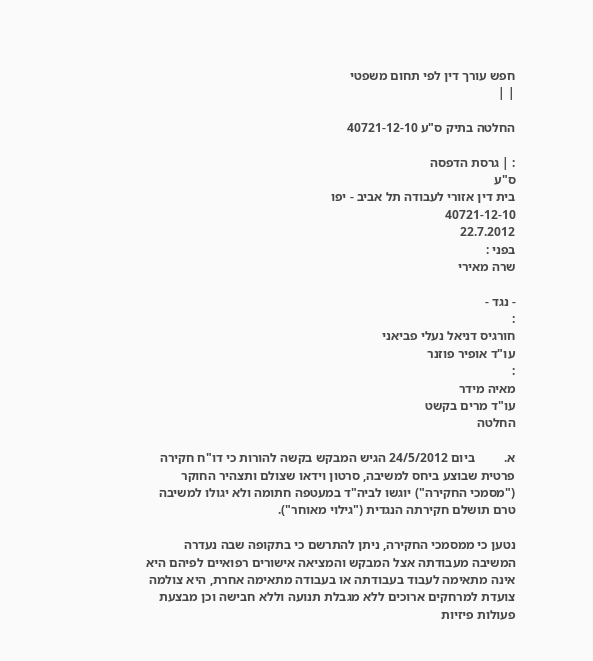חפש עורך דין לפי תחום משפטי
| |

החלטה בתיק ס"ע 40721-12-10

: | גרסת הדפסה
ס"ע
בית דין אזורי לעבודה תל אביב - יפו
40721-12-10
22.7.2012
בפני :
שרה מאירי

- נגד -
:
חורגיס דניאל נעלי פביאני
עו"ד אופיר פוזנר
:
מאיה מידר
עו"ד מרים בקשט
החלטה

א.         ביום 24/5/2012 הגיש המבקש בקשה להורות כי דו"ח חקירה פרטית שבוצע ביחס למשיבה, סרטון וידאו שצולם ותצהיר החוקר ("מסמכי החקירה") יוגשו לביה"ד במעטפה חתומה ולא יגולו למשיבה טרם תושלם חקירתה הנגדית ("גילוי מאוחר").

נטען כי ממסמכי החקירה, ניתן להתרשם כי בתקופה שבה נעדרה המשיבה מעבודתה אצל המבקש והמציאה אישורים רפואיים לפיהם היא אינה מתאימה לעבוד בעבודתה או בעבודה מתאימה אחרת, היא צולמה צועדת למרחקים ארוכים ללא מגבלת תנועה וללא חבישה וכן מבצעת פעולות פיזיות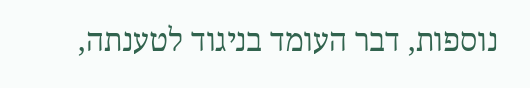נוספות, דבר העומד בניגוד לטענתה,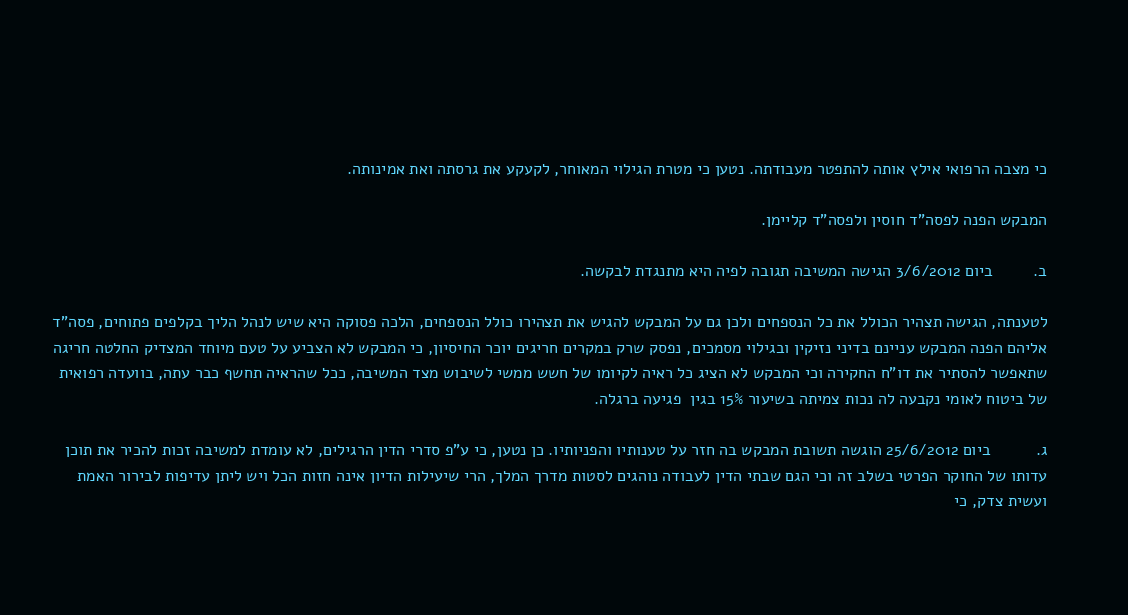כי מצבה הרפואי אילץ אותה להתפטר מעבודתה. נטען כי מטרת הגילוי המאוחר, לקעקע את גרסתה ואת אמינותה.

המבקש הפנה לפסה"ד חוסין ולפסה"ד קליימן.

ב.         ביום 3/6/2012 הגישה המשיבה תגובה לפיה היא מתנגדת לבקשה.

לטענתה, הגישה תצהיר הכולל את כל הנספחים ולכן גם על המבקש להגיש את תצהירו כולל הנספחים, הלכה פסוקה היא שיש לנהל הליך בקלפים פתוחים, פסה"ד אליהם הפנה המבקש עניינם בדיני נזיקין ובגילוי מסמכים, נפסק שרק במקרים חריגים יוכר החיסיון, כי המבקש לא הצביע על טעם מיוחד המצדיק החלטה חריגה שתאפשר להסתיר את דו"ח החקירה וכי המבקש לא הציג כל ראיה לקיומו של חשש ממשי לשיבוש מצד המשיבה, ככל שהראיה תחשף כבר עתה, בוועדה רפואית של ביטוח לאומי נקבעה לה נכות צמיתה בשיעור 15% בגין  פגיעה ברגלה.

ג.          ביום 25/6/2012 הוגשה תשובת המבקש בה חזר על טענותיו והפניותיו. כן נטען, כי ע"פ סדרי הדין הרגילים, לא עומדת למשיבה זכות להכיר את תוכן עדותו של החוקר הפרטי בשלב זה וכי הגם שבתי הדין לעבודה נוהגים לסטות מדרך המלך, הרי שיעילות הדיון אינה חזות הכל ויש ליתן עדיפות לבירור האמת ועשית צדק, כי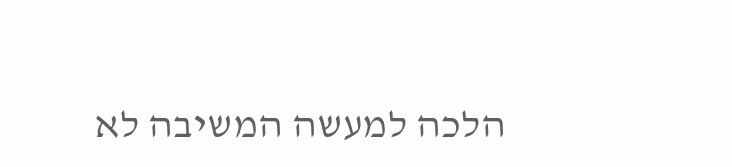הלכה למעשה המשיבה לא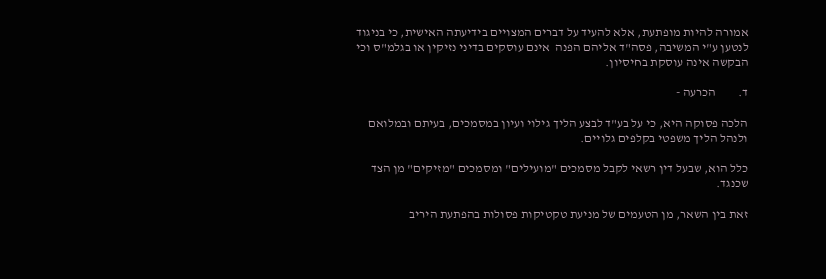אמורה להיות מופתעת, אלא להעיד על דברים המצויים בידיעתה האישית, כי בניגוד לנטען ע"י המשיבה, פסה"ד אליהם הפנה  אינם עוסקים בדיני נזיקין או בגלמ"ס וכי הבקשה אינה עוסקת בחיסיון.

ד.         הכרעה -

הלכה פסוקה היא, כי על בע"ד לבצע הליך גילוי ועיון במסמכים, בעיתם ובמלואם ולנהל הליך משפטי בקלפים גלויים.

כלל הוא, שבעל דין רשאי לקבל מסמכים "מועילים" ומסמכים "מזיקים" מן הצד שכנגד.

זאת בין השאר, מן הטעמים של מניעת טקטיקות פסולות בהפתעת היריב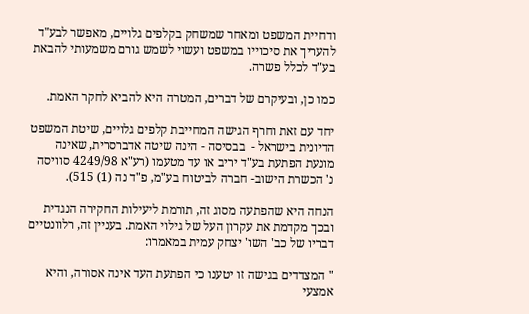ודחיית המשפט ומאחר שמשחק בקלפים גלויים, מאפשר לבע"ד להעריך את סיכוייו במשפט ועשוי לשמש גורם משמעותי להבאת בע"ד לכלל פשרה.

כמו כן, ובעיקרם של דברים, המטרה היא להביא לחקר האמת.

יחד עם זאת וחרף הגישה המחייבת קלפים גלויים, שיטת המשפט הדיונית בישראל -  בבסיסה - הינה שיטה אדברסרית, שאינה מונעת הפתעת בע"ד יריב או עד מטעמו (רע"א 4249/98 סוויסה נ' הכשרת הישוב- חברה לביטוח בע"מ, פ"ד נה (1) 515).

הנחה היא שהפתעה מסוג זה, תורמת ליעילות החקירה הנגדית ובכך מקדמת את עקרון העל של גילוי האמת. בעניין זה, רלוונטיים דבריו של כב' השו' יצחק עמית במאמרו:

" המצדדים בגישה זו יטענו כי הפתעת העד אינה אסורה, והיא אמצעי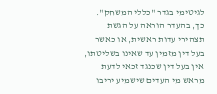לגיטימי בגדר "כללי המשחק". כך, בהעדר הוראה על הגשת תצהירי עדות ראשית, או כאשר בעל דין מזמין עד שאינו בשליטתו, אין בעל דין שכנגד זכאי לדעת מראש מי העדים שישמיע יריבו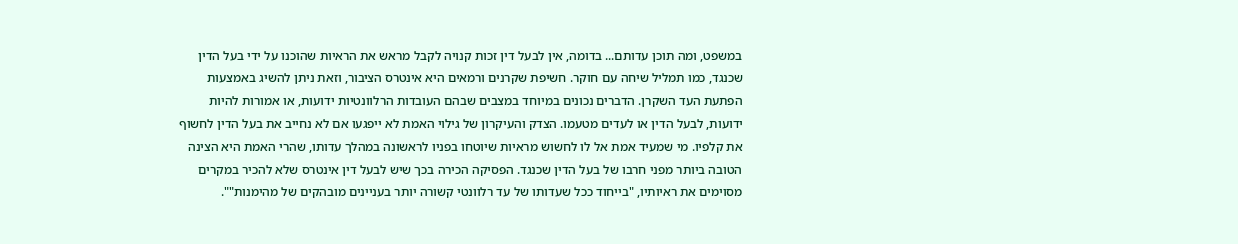במשפט, ומה תוכן עדותם... בדומה, אין לבעל דין זכות קנויה לקבל מראש את הראיות שהוכנו על ידי בעל הדין שכנגד, כמו תמליל שיחה עם חוקר. חשיפת שקרנים ורמאים היא אינטרס הציבור, וזאת ניתן להשיג באמצעות הפתעת העד השקרן. הדברים נכונים במיוחד במצבים שבהם העובדות הרלוונטיות ידועות, או אמורות להיות ידועות, לבעל הדין או לעדים מטעמו. הצדק והעיקרון של גילוי האמת לא ייפגעו אם לא נחייב את בעל הדין לחשוף את קלפיו. מי שמעיד אמת אל לו לחשוש מראיות שיוטחו בפניו לראשונה במהלך עדותו, שהרי האמת היא הצינה הטובה ביותר מפני חרבו של בעל הדין שכנגד. הפסיקה הכירה בכך שיש לבעל דין אינטרס שלא להכיר במקרים מסוימים את ראיותיו, "בייחוד ככל שעדותו של עד רלוונטי קשורה יותר בעניינים מובהקים של מהימנות"".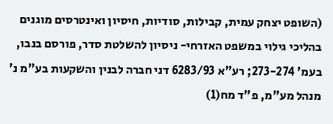(השופט יצחק עמית, קבילות, סודיות, חיסיון ואינטרסים מוגנים בהליכי גילוי במשפט האזרחי- ניסיון להשלטת סדר, פורסם בנבו, בעמ' 273-274; רע"א 6283/93 דני חברה לבנין והשקעות בע"מ נ' מנהל מע"מ, פ"ד מח(1)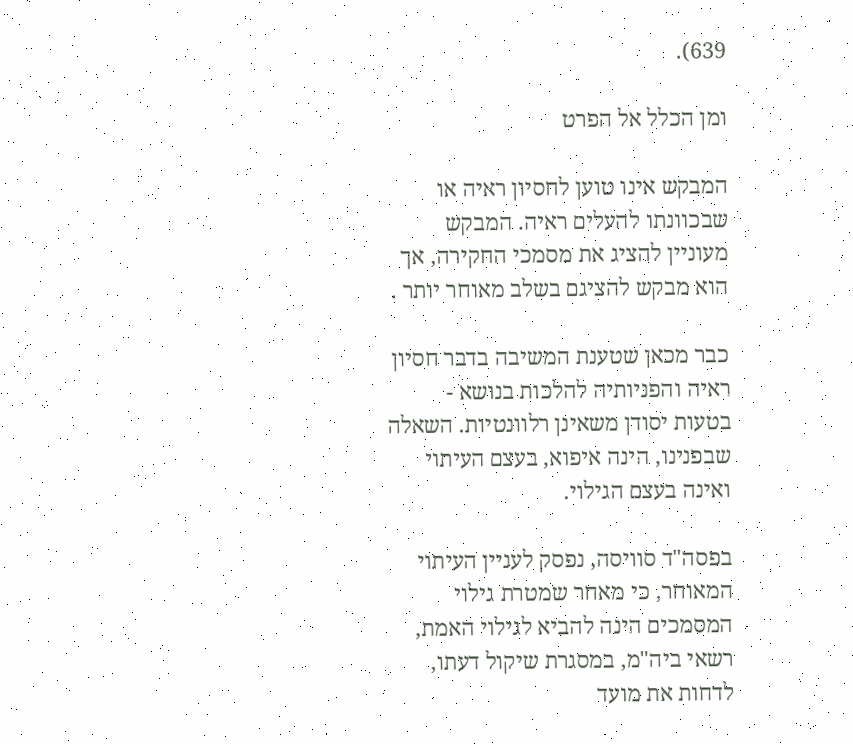639).

ומן הכלל אל הפרט

המבקש אינו טוען לחסיון ראיה או שבכוונתו להעלים ראיה. המבקש מעוניין להציג את מסמכי החקירה, אך הוא מבקש להציגם בשלב מאוחר יותר .

כבר מכאן שטענת המשיבה בדבר חסיון ראיה והפניותיה להלכות בנושא - בטעות יסודן משאינן רלוונטיות. השאלה שבפנינו, הינה איפוא, בעצם העיתוי ואינה בעצם הגילוי.

בפסה"ד סוויסה, נפסק לעניין העיתוי המאוחר, כי מאחר שמטרת גילוי המסמכים הינה להביא לגילוי האמת, רשאי ביה"מ, במסגרת שיקול דעתו, לדחות את מועד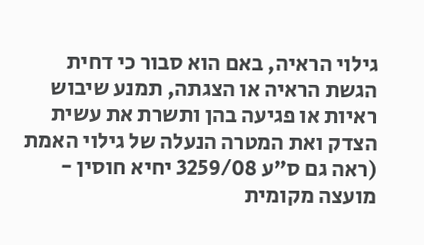גילוי הראיה, באם הוא סבור כי דחית הגשת הראיה או הצגתה, תמנע שיבוש ראיות או פגיעה בהן ותשרת את עשית הצדק ואת המטרה הנעלה של גילוי האמת (ראה גם ס"ע 3259/08 יחיא חוסין - מועצה מקומית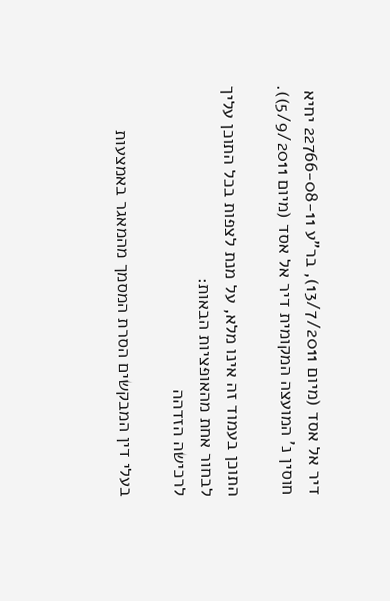דיר אל אסד (מיום 13/7/2011), בר"ע 22766-08-11 יחיא חוסין נ' המועצה המקומית דיר אל אסד (מיום 5/9/2011)).

התוכן בעמוד זה אינו מלא, על מנת לצפות בכל התוכן עליך לבחור אחת מהאופציות הבאות:
לרכישה הזדהה

בעלי דין המבקשים הסרת המסמך מהמאגר באמצעות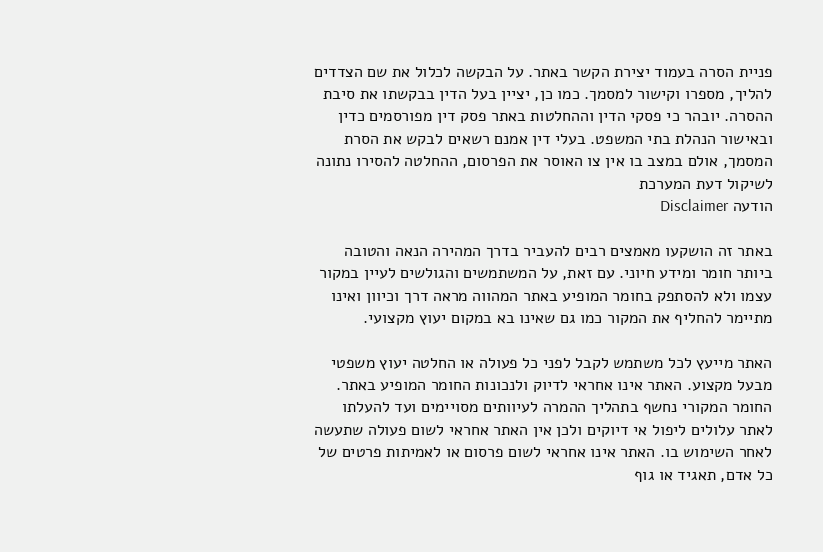פניית הסרה בעמוד יצירת הקשר באתר. על הבקשה לכלול את שם הצדדים להליך, מספרו וקישור למסמך. כמו כן, יציין בעל הדין בבקשתו את סיבת ההסרה. יובהר כי פסקי הדין וההחלטות באתר פסק דין מפורסמים כדין ובאישור הנהלת בתי המשפט. בעלי דין אמנם רשאים לבקש את הסרת המסמך, אולם במצב בו אין צו האוסר את הפרסום, ההחלטה להסירו נתונה לשיקול דעת המערכת
הודעה Disclaimer

באתר זה הושקעו מאמצים רבים להעביר בדרך המהירה הנאה והטובה ביותר חומר ומידע חיוני. עם זאת, על המשתמשים והגולשים לעיין במקור עצמו ולא להסתפק בחומר המופיע באתר המהווה מראה דרך וכיוון ואינו מתיימר להחליף את המקור כמו גם שאינו בא במקום יעוץ מקצועי.

האתר מייעץ לכל משתמש לקבל לפני כל פעולה או החלטה יעוץ משפטי מבעל מקצוע. האתר אינו אחראי לדיוק ולנכונות החומר המופיע באתר. החומר המקורי נחשף בתהליך ההמרה לעיוותים מסויימים ועד להעלתו לאתר עלולים ליפול אי דיוקים ולכן אין האתר אחראי לשום פעולה שתעשה לאחר השימוש בו. האתר אינו אחראי לשום פרסום או לאמיתות פרטים של כל אדם, תאגיד או גוף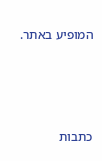המופיע באתר.




כתבות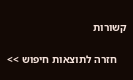קשורות

    חזרה לתוצאות חיפוש >>